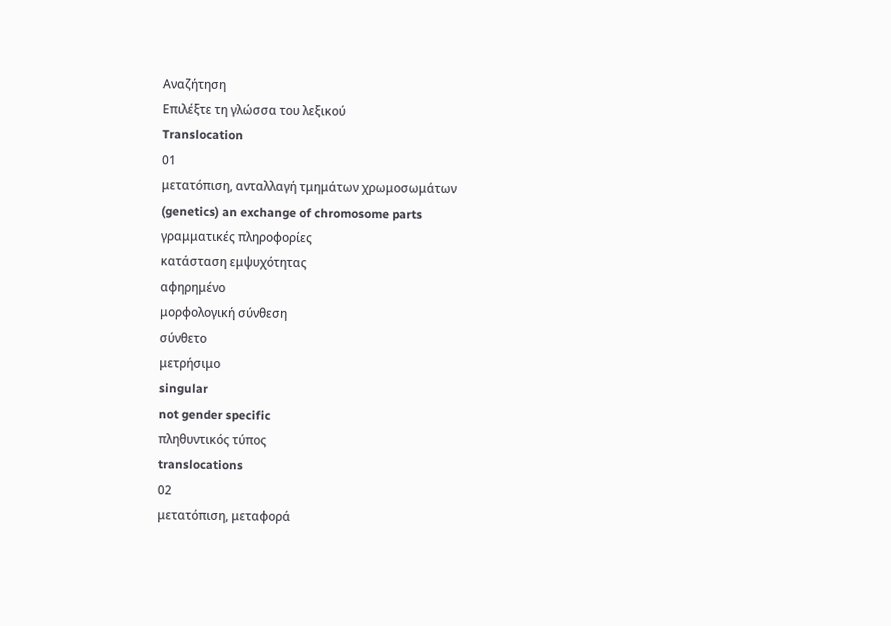Αναζήτηση
Επιλέξτε τη γλώσσα του λεξικού
Translocation
01
μετατόπιση, ανταλλαγή τμημάτων χρωμοσωμάτων
(genetics) an exchange of chromosome parts
γραμματικές πληροφορίες
κατάσταση εμψυχότητας
αφηρημένο
μορφολογική σύνθεση
σύνθετο
μετρήσιμο
singular
not gender specific
πληθυντικός τύπος
translocations
02
μετατόπιση, μεταφορά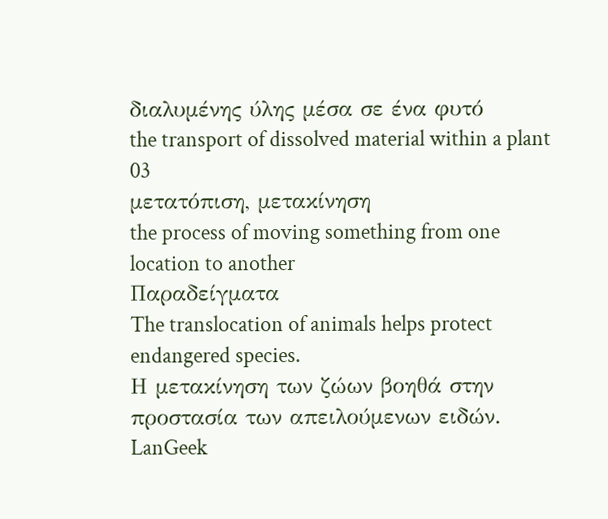διαλυμένης ύλης μέσα σε ένα φυτό
the transport of dissolved material within a plant
03
μετατόπιση, μετακίνηση
the process of moving something from one location to another
Παραδείγματα
The translocation of animals helps protect endangered species.
Η μετακίνηση των ζώων βοηθά στην προστασία των απειλούμενων ειδών.
LanGeek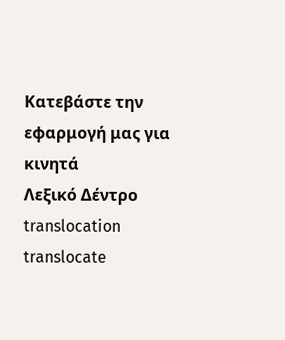Κατεβάστε την εφαρμογή μας για κινητά
Λεξικό Δέντρο
translocation
translocate